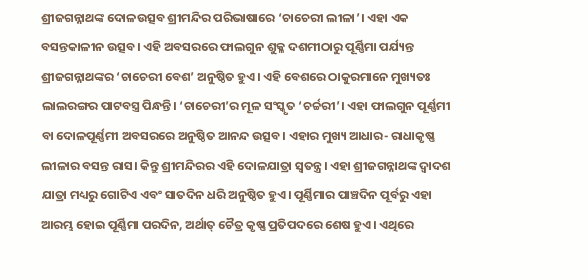ଶ୍ରୀଜଗନ୍ନାଥଙ୍କ ଦୋଳଉତ୍ସବ ଶ୍ରୀମନ୍ଦିର ପରିଭାଷାରେ ‘ଚାଚେରୀ ଲୀଳା’। ଏହା ଏକ ବସନ୍ତକାଳୀନ ଉତ୍ସବ। ଏହି ଅବସରରେ ଫାଲଗୁନ ଶୁକ୍ଳ ଦଶମୀଠାରୁ ପୂର୍ଣ୍ଣିମା ପର୍ଯ୍ୟନ୍ତ ଶ୍ରୀଜଗନ୍ନାଥଙ୍କର ‘ଚାଚେରୀ ବେଶ’ ଅନୁଷ୍ଠିତ ହୁଏ। ଏହି ବେଶରେ ଠାକୁରମାନେ ମୁଖ୍ୟତଃ ଲାଲରଙ୍ଗର ପାଟବସ୍ତ୍ର ପିନ୍ଧନ୍ତି। ‘ଚାଚେରୀ’ର ମୂଳ ସଂସ୍କୃତ ‘ଚର୍ଚ୍ଚରୀ’। ଏହା ଫାଲଗୁନ ପୂର୍ଣ୍ଣମୀ ବା ଦୋଳପୂର୍ଣ୍ଣମୀ ଅବସରରେ ଅନୁଷ୍ଠିତ ଆନନ୍ଦ ଉତ୍ସବ। ଏହାର ମୁଖ୍ୟ ଆଧାର- ରାଧାକୃଷ୍ଣ ଲୀଳାର ବସନ୍ତ ରାସ। କିନ୍ତୁ ଶ୍ରୀମନ୍ଦିରର ଏହି ଦୋଳଯାତ୍ରା ସ୍ୱତନ୍ତ୍ର। ଏହା ଶ୍ରୀଜଗନ୍ନାଥଙ୍କ ଦ୍ୱାଦଶ ଯାତ୍ରା ମଧ୍ୟରୁ ଗୋଟିଏ ଏବଂ ସାତଦିନ ଧରି ଅନୁଷ୍ଠିତ ହୁଏ। ପୂର୍ଣ୍ଣିମାର ପାଞ୍ଚଦିନ ପୂର୍ବରୁ ଏହା ଆରମ୍ଭ ହୋଇ ପୂର୍ଣ୍ଣିମା ପରଦିନ, ଅର୍ଥାତ୍ ଚୈତ୍ର କୃଷ୍ଣ ପ୍ରତିପଦରେ ଶେଷ ହୁଏ। ଏଥିରେ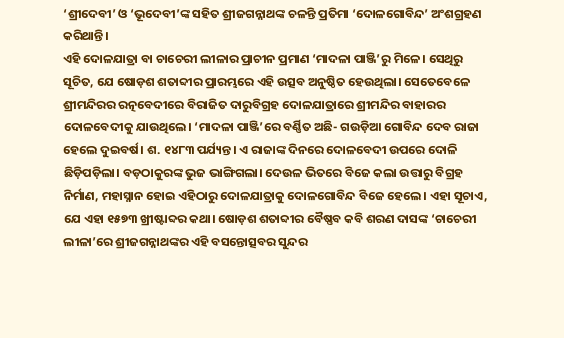‘ଶ୍ରୀଦେବୀ’ ଓ ‘ଭୂଦେବୀ’ଙ୍କ ସହିତ ଶ୍ରୀଜଗନ୍ନାଥଙ୍କ ଚଳନ୍ତି ପ୍ରତିମା ‘ଦୋଳଗୋବିନ୍ଦ’ ଅଂଶଗ୍ରହଣ କରିଥାନ୍ତି।
ଏହି ଦୋଳଯାତ୍ରା ବା ଚାଚେରୀ ଲୀଳାର ପ୍ରାଚୀନ ପ୍ରମାଣ ‘ମାଦଳା ପାଞ୍ଜି’ରୁ ମିଳେ। ସେଥିରୁ ସୂଚିତ, ଯେ ଷୋଡ଼ଶ ଶତାବ୍ଦୀର ପ୍ରାରମ୍ଭରେ ଏହି ଉତ୍ସବ ଅନୁଷ୍ଠିତ ହେଉଥିଲା। ସେତେବେଳେ ଶ୍ରୀମନ୍ଦିରର ରତ୍ନବେଦୀରେ ବିରାଜିତ ଦାରୁବିଗ୍ରହ ଦୋଳଯାତ୍ରାରେ ଶ୍ରୀମନ୍ଦିର ବାହାରର ଦୋଳବେଦୀକୁ ଯାଉଥିଲେ। ‘ମାଦଳା ପାଞ୍ଜି’ରେ ବର୍ଣ୍ଣିତ ଅଛି- ଗଉଡ଼ିଆ ଗୋବିନ୍ଦ ଦେବ ରାଜା ହେଲେ ଦୁଇବର୍ଷ। ଶ. ୧୪୮୩ ପର୍ଯ୍ୟନ୍ତ। ଏ ରାଜାଙ୍କ ଦିନରେ ଦୋଳବେଦୀ ଉପରେ ଦୋଳି ଛିଡ଼ିପଡ଼ିଲା। ବଡ଼ଠାକୁରଙ୍କ ଭୁଜ ଭାଙ୍ଗିଗଲା। ଦେଉଳ ଭିତରେ ବିଜେ କଲା ଉତ୍ତାରୁ ବିଗ୍ରହ ନିର୍ମାଣ, ମହାସ୍ନାନ ହୋଇ ଏହିଠାରୁ ଦୋଳଯାତ୍ରାକୁ ଦୋଳଗୋବିନ୍ଦ ବିଜେ ହେଲେ। ଏହା ସୂଚାଏ, ଯେ ଏହା ୧୫୭୩ ଖ୍ରୀଷ୍ଟାବ୍ଦର କଥା। ଷୋଡ଼ଶ ଶତାବ୍ଦୀର ବୈଷ୍ଣବ କବି ଶରଣ ଦାସଙ୍କ ‘ଚାଚେରୀ ଲୀଳା’ରେ ଶ୍ରୀଜଗନ୍ନାଥଙ୍କର ଏହି ବସନ୍ତୋତ୍ସବର ସୁନ୍ଦର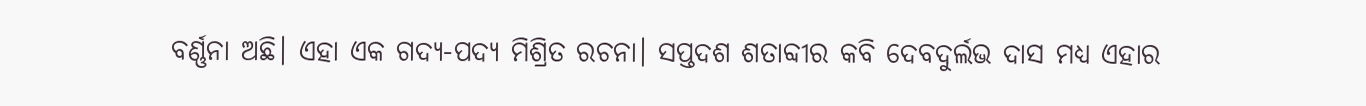ବର୍ଣ୍ଣନା ଅଛି। ଏହା ଏକ ଗଦ୍ୟ-ପଦ୍ୟ ମିଶ୍ରିତ ରଚନା। ସପ୍ତଦଶ ଶତାବ୍ଦୀର କବି ଦେବଦୁର୍ଲଭ ଦାସ ମଧ୍ୟ ଏହାର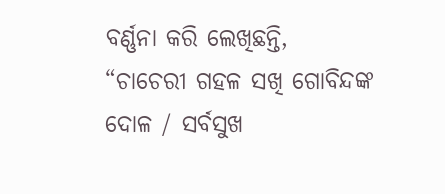ବର୍ଣ୍ଣନା କରି ଲେଖିଛନ୍ତି, “ଚାଚେରୀ ଗହଳ ସଖି ଗୋବିନ୍ଦଙ୍କ ଦୋଳ / ସର୍ବସୁଖ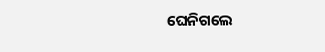ଘେନିଗଲେ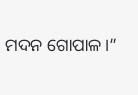ମଦନ ଗୋପାଳ।”